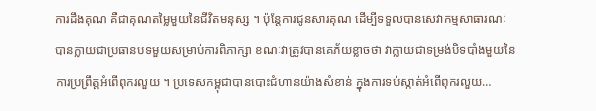ការដឹងគុណ គឺជាគុណតម្លៃមួយនៃជីវិតមនុស្ស ។ ប៉ុន្តែការជូនសារគុណ ដើម្បីទទួលបានសេវាកម្មសាធារណៈបានក្លាយជាប្រធានបទមួយសម្រាប់ការពិភាក្សា ខណៈវាត្រូវបានគេភ័យខ្លាចថា វាក្លាយជាទម្រង់បិទបាំងមួយនៃការប្រព្រឹត្តអំពើពុករលួយ ។ ប្រទេសកម្ពុជាបានបោះជំហានយ៉ាងសំខាន់ ក្នុងការទប់ស្កាត់អំពើពុករលួយ…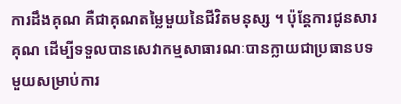ការដឹងគុណ គឺជាគុណតម្លៃមួយនៃជីវិតមនុស្ស ។ ប៉ុន្តែការជូនសារគុណ ដើម្បីទទួលបានសេវាកម្មសាធារណៈបានក្លាយជាប្រធានបទមួយសម្រាប់ការ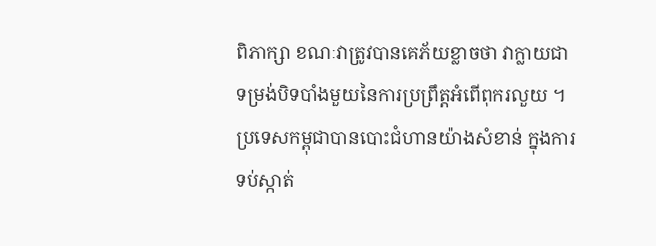ពិភាក្សា ខណៈវាត្រូវបានគេភ័យខ្លាចថា វាក្លាយជាទម្រង់បិទបាំងមួយនៃការប្រព្រឹត្តអំពើពុករលួយ ។
ប្រទេសកម្ពុជាបានបោះជំហានយ៉ាងសំខាន់ ក្នុងការទប់ស្កាត់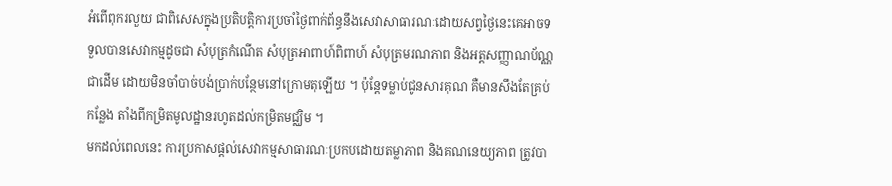អំពើពុករលួយ ជាពិសេសក្នុងប្រតិបត្តិការប្រចាំថ្ងៃពាក់ព័ន្ធនឹងសេវាសាធារណៈដោយសព្វថ្ងៃនេះគេអាចទទួលបានសេវាកម្មដូចជា សំបុត្រកំណើត សំបុត្រអាពាហ៍ពិពាហ៍ សំបុត្រមរណភាព និងអត្តសញ្ញាណប័ណ្ណជាដើម ដោយមិនចាំបាច់បង់ប្រាក់បន្ថែមនៅក្រោមតុឡើយ ។ ប៉ុន្តែទម្លាប់ជូនសារគុណ គឺមានសឹងតែគ្រប់កន្លែង តាំងពីកម្រិតមូលដ្ឋានរហូតដល់កម្រិតមជ្ឈិម ។
មកដល់ពេលនេះ ការប្រកាសផ្តល់សេវាកម្មសាធារណៈប្រកបដោយតម្លាភាព និងគណនេយ្យភាព ត្រូវបា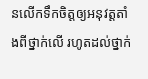នលើកទឹកចិត្តឲ្យអនុវត្តតាំងពីថ្នាក់លើ រហូតដល់ថ្នាក់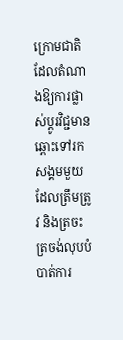ក្រោមជាតិដែលតំណាងឱ្យការផ្លាស់ប្តូរវិជ្ជមានឆ្ពោះទៅរកសង្គមមួយ ដែលត្រឹមត្រូវ និងត្រចះត្រចង់លុបបំបាត់ការ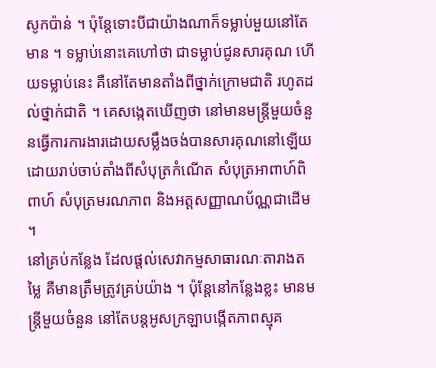សូកប៉ាន់ ។ ប៉ុន្តែទោះបីជាយ៉ាងណាក៏ទម្លាប់មួយនៅតែមាន ។ ទម្លាប់នោះគេហៅថា ជាទម្លាប់ជូនសារគុណ ហើយទម្លាប់នេះ គឺនៅតែមានតាំងពីថ្នាក់ក្រោមជាតិ រហូតដល់ថ្នាក់ជាតិ ។ គេសង្កេតឃើញថា នៅមានមន្ត្រីមួយចំនួនធ្វើការការងារដោយសម្លឹងចង់បានសារគុណនៅឡើយ ដោយរាប់ចាប់តាំងពីសំបុត្រកំណើត សំបុត្រអាពាហ៍ពិពាហ៍ សំបុត្រមរណភាព និងអត្តសញ្ញាណប័ណ្ណជាដើម ។
នៅគ្រប់កន្លែង ដែលផ្តល់សេវាកម្មសាធារណៈតារាងតម្លៃ គឺមានត្រឹមត្រូវគ្រប់យ៉ាង ។ ប៉ុន្តែនៅកន្លែងខ្លះ មានមន្ត្រីមួយចំនួន នៅតែបន្តអូសក្រឡាបង្កើតភាពស្មុគ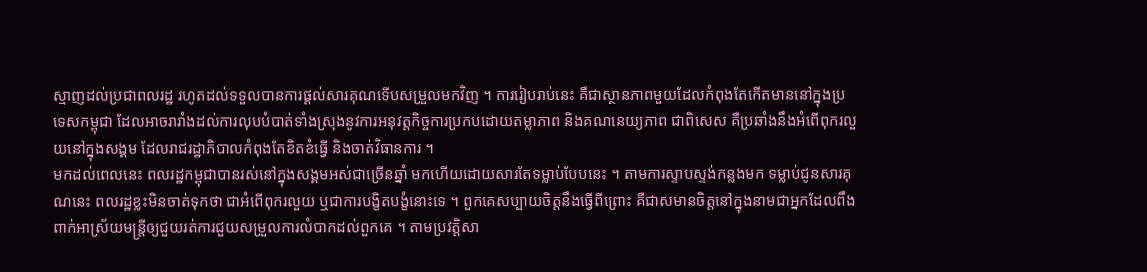ស្មាញដល់ប្រជាពលរដ្ឋ រហូតដល់ទទួលបានការផ្តល់សារគុណទើបសម្រួលមកវិញ ។ ការរៀបរាប់នេះ គឺជាស្ថានភាពមួយដែលកំពុងតែកើតមាននៅក្នុងប្រទេសកម្ពុជា ដែលអាចរារាំងដល់ការលុបបំបាត់ទាំងស្រុងនូវការអនុវត្តកិច្ចការប្រកបដោយតម្លាភាព និងគណនេយ្យភាព ជាពិសេស គឺប្រឆាំងនឹងអំពើពុករលួយនៅក្នុងសង្គម ដែលរាជរដ្ឋាភិបាលកំពុងតែខិតខំធ្វើ និងចាត់វិធានការ ។
មកដល់ពេលនេះ ពលរដ្ឋកម្ពុជាបានរស់នៅក្នុងសង្គមអស់ជាច្រើនឆ្នាំ មកហើយដោយសារតែទម្លាប់បែបនេះ ។ តាមការស្ទាបស្ទង់កន្លងមក ទម្លាប់ជូនសារគុណនេះ ពលរដ្ឋខ្លះមិនចាត់ទុកថា ជាអំពើពុករលួយ ឬជាការបង្ខិតបង្ខំនោះទេ ។ ពួកគេសប្បាយចិត្តនឹងធ្វើពីព្រោះ គឺជាសមានចិត្តនៅក្នុងនាមជាអ្នកដែលពឹងពាក់អាស្រ័យមន្ត្រីឲ្យជួយរត់ការជួយសម្រួលការលំបាកដល់ពួកគេ ។ តាមប្រវត្តិសា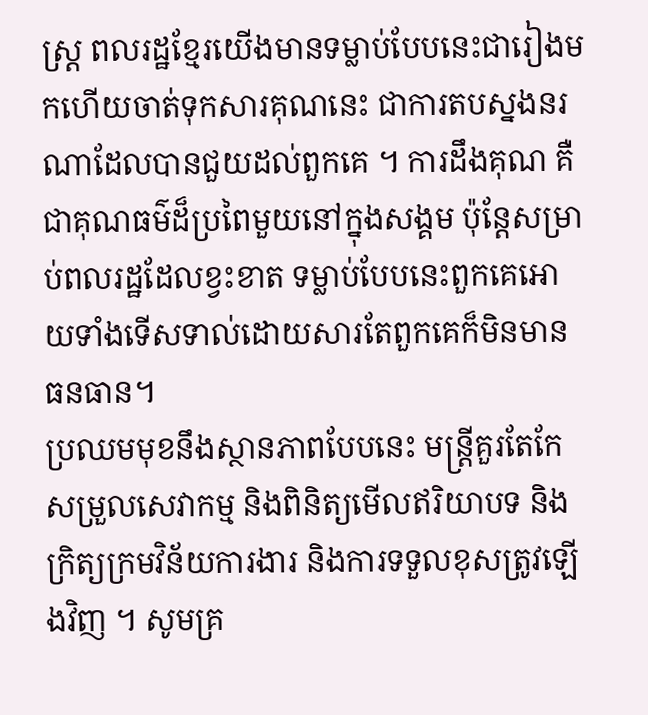ស្ត្រ ពលរដ្ឋខ្មែរយើងមានទម្លាប់បែបនេះជារៀងមកហើយចាត់ទុកសារគុណនេះ ជាការតបស្នងនរណាដែលបានជួយដល់ពួកគេ ។ ការដឹងគុណ គឺជាគុណធម៌ដ៏ប្រពៃមួយនៅក្នុងសង្គម ប៉ុន្តែសម្រាប់ពលរដ្ឋដែលខ្វះខាត ទម្លាប់បែបនេះពួកគេអោយទាំងទើសទាល់ដោយសារតែពួកគេក៏មិនមានធនធាន។
ប្រឈមមុខនឹងស្ថានភាពបែបនេះ មន្ត្រីគួរតែកែសម្រួលសេវាកម្ម និងពិនិត្យមើលឥរិយាបទ និងក្រិត្យក្រមវិន័យការងារ និងការទទួលខុសត្រូវឡើងវិញ ។ សូមគ្រ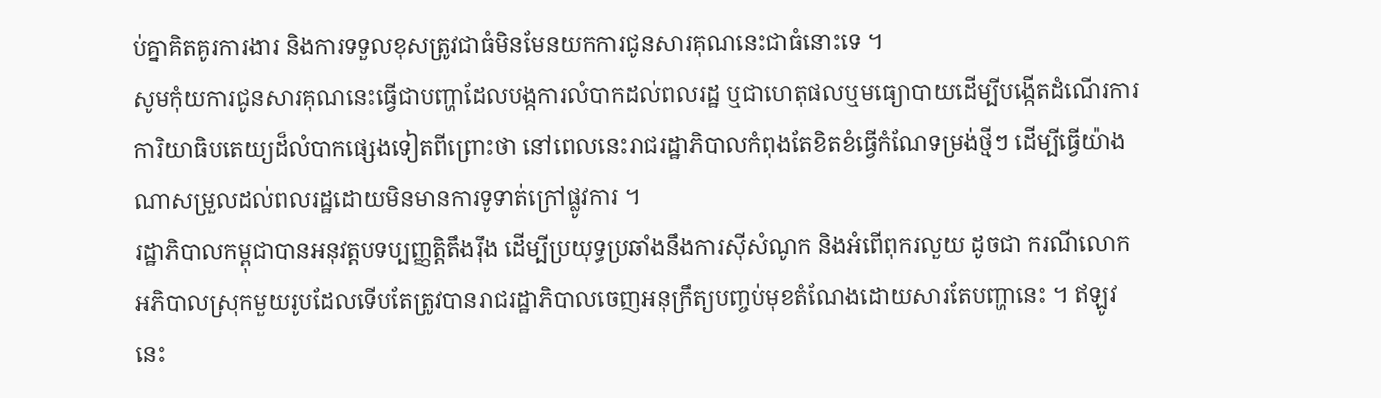ប់គ្នាគិតគូរការងារ និងការទទួលខុសត្រូវជាធំមិនមែនយកការជូនសារគុណនេះជាធំនោះទេ ។
សូមកុំយការជូនសារគុណនេះធ្វើជាបញ្ហាដែលបង្កការលំបាកដល់ពលរដ្ឋ ឬជាហេតុផលឬមធ្យោបាយដើម្បីបង្កើតដំណើរការការិយាធិបតេយ្យដ៏លំបាកផ្សេងទៀតពីព្រោះថា នៅពេលនេះរាជរដ្ឋាភិបាលកំពុងតែខិតខំធ្វើកំណែទម្រង់ថ្មីៗ ដើម្បីធ្វើយ៉ាងណាសម្រួលដល់ពលរដ្ឋដោយមិនមានការទូទាត់ក្រៅផ្លូវការ ។
រដ្ឋាភិបាលកម្ពុជាបានអនុវត្តបទប្បញ្ញត្តិតឹងរ៉ឹង ដើម្បីប្រយុទ្ធប្រឆាំងនឹងការស៊ីសំណូក និងអំពើពុករលួយ ដូចជា ករណីលោកអភិបាលស្រុកមួយរូបដែលទើបតែត្រូវបានរាជរដ្ឋាភិបាលចេញអនុក្រឹត្យបញ្ចប់មុខតំណែងដោយសារតែបញ្ហានេះ ។ ឥឡូវនេះ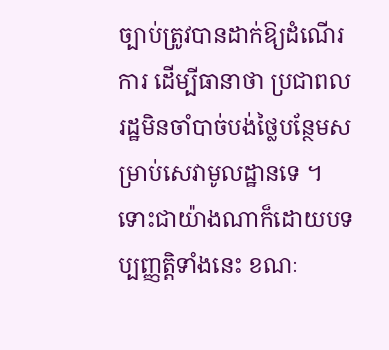ច្បាប់ត្រូវបានដាក់ឱ្យដំណើរការ ដើម្បីធានាថា ប្រជាពលរដ្ឋមិនចាំបាច់បង់ថ្លៃបន្ថែមសម្រាប់សេវាមូលដ្ឋានទេ ។ ទោះជាយ៉ាងណាក៏ដោយបទប្បញ្ញត្តិទាំងនេះ ខណៈ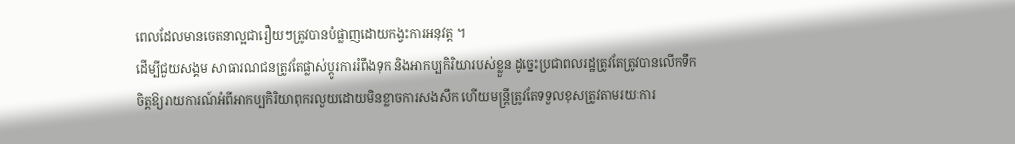ពេលដែលមានចេតនាល្អជារឿយៗត្រូវបានបំផ្លាញដោយកង្វះការអនុវត្ត ។
ដើម្បីជួយសង្គម សាធារណជនត្រូវតែផ្លាស់ប្តូរការរំពឹងទុក និងអាកប្បកិរិយារបស់ខ្លួន ដូច្នេះប្រជាពលរដ្ឋត្រូវតែត្រូវបានលើកទឹកចិត្តឱ្យរាយការណ៍អំពីអាកប្បកិរិយាពុករលួយដោយមិនខ្លាចការសងសឹក ហើយមន្ត្រីត្រូវតែទទួលខុសត្រូវតាមរយៈការ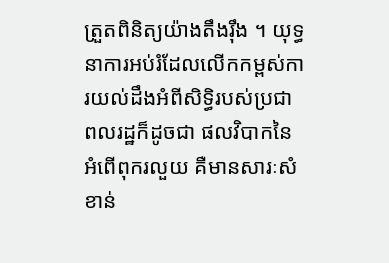ត្រួតពិនិត្យយ៉ាងតឹងរ៉ឹង ។ យុទ្ធនាការអប់រំដែលលើកកម្ពស់ការយល់ដឹងអំពីសិទ្ធិរបស់ប្រជាពលរដ្ឋក៏ដូចជា ផលវិបាកនៃអំពើពុករលួយ គឺមានសារៈសំខាន់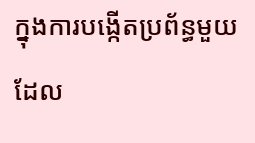ក្នុងការបង្កើតប្រព័ន្ធមួយដែល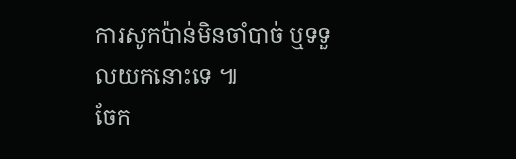ការសូកប៉ាន់មិនចាំបាច់ ឬទទួលយកនោះទេ ៕
ចែក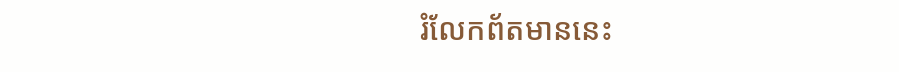រំលែកព័តមាននេះ